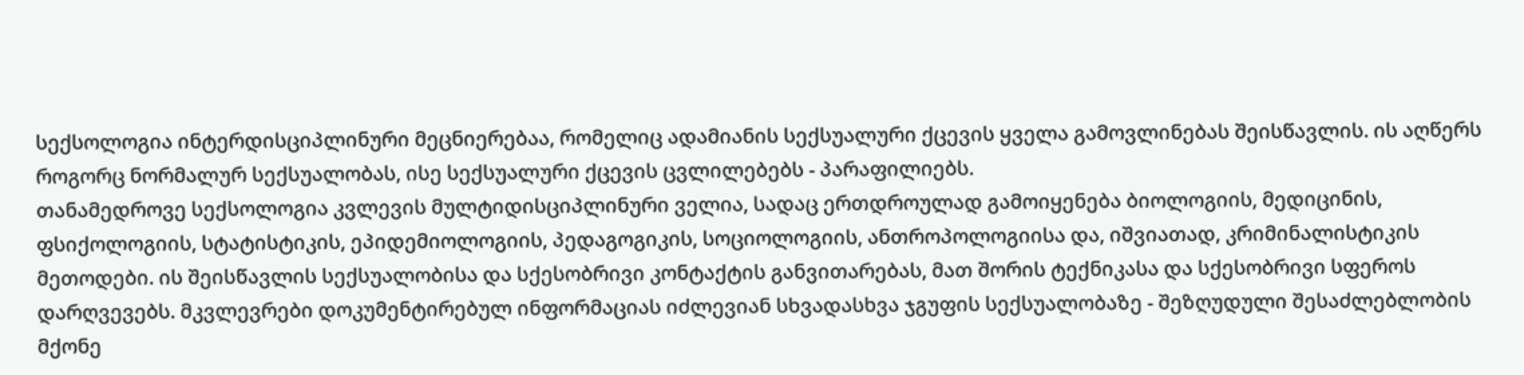სექსოლოგია ინტერდისციპლინური მეცნიერებაა, რომელიც ადამიანის სექსუალური ქცევის ყველა გამოვლინებას შეისწავლის. ის აღწერს როგორც ნორმალურ სექსუალობას, ისე სექსუალური ქცევის ცვლილებებს - პარაფილიებს.
თანამედროვე სექსოლოგია კვლევის მულტიდისციპლინური ველია, სადაც ერთდროულად გამოიყენება ბიოლოგიის, მედიცინის, ფსიქოლოგიის, სტატისტიკის, ეპიდემიოლოგიის, პედაგოგიკის, სოციოლოგიის, ანთროპოლოგიისა და, იშვიათად, კრიმინალისტიკის მეთოდები. ის შეისწავლის სექსუალობისა და სქესობრივი კონტაქტის განვითარებას, მათ შორის ტექნიკასა და სქესობრივი სფეროს დარღვევებს. მკვლევრები დოკუმენტირებულ ინფორმაციას იძლევიან სხვადასხვა ჯგუფის სექსუალობაზე - შეზღუდული შესაძლებლობის მქონე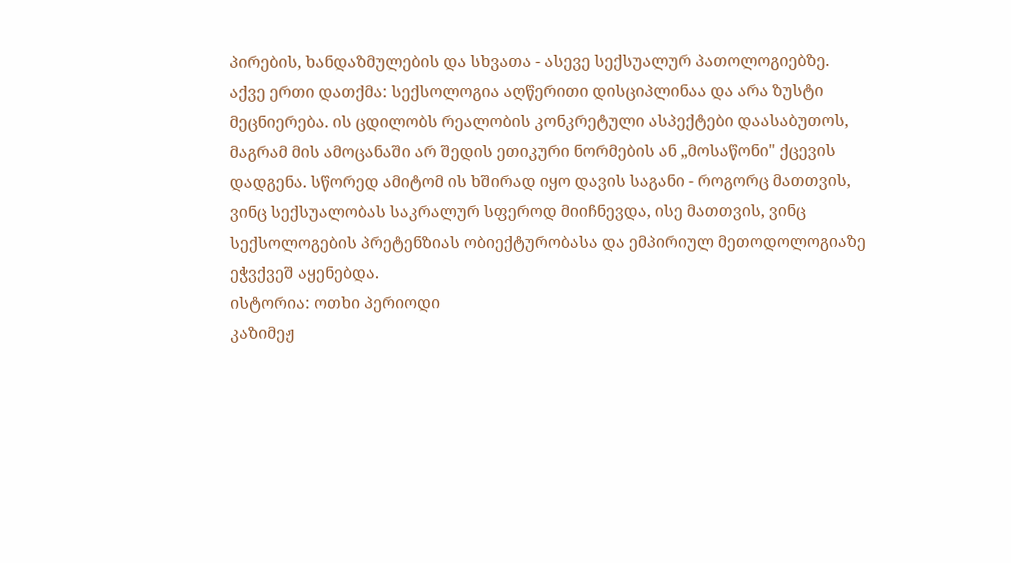პირების, ხანდაზმულების და სხვათა - ასევე სექსუალურ პათოლოგიებზე.
აქვე ერთი დათქმა: სექსოლოგია აღწერითი დისციპლინაა და არა ზუსტი მეცნიერება. ის ცდილობს რეალობის კონკრეტული ასპექტები დაასაბუთოს, მაგრამ მის ამოცანაში არ შედის ეთიკური ნორმების ან „მოსაწონი" ქცევის დადგენა. სწორედ ამიტომ ის ხშირად იყო დავის საგანი - როგორც მათთვის, ვინც სექსუალობას საკრალურ სფეროდ მიიჩნევდა, ისე მათთვის, ვინც სექსოლოგების პრეტენზიას ობიექტურობასა და ემპირიულ მეთოდოლოგიაზე ეჭვქვეშ აყენებდა.
ისტორია: ოთხი პერიოდი
კაზიმეჟ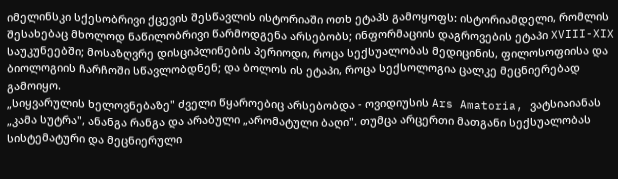იმელინსკი სქესობრივი ქცევის შესწავლის ისტორიაში ოთხ ეტაპს გამოყოფს: ისტორიამდელი, რომლის შესახებაც მხოლოდ ნაწილობრივი წარმოდგენა არსებობს; ინფორმაციის დაგროვების ეტაპი XVIII-XIX საუკუნეებში; მოსაზღვრე დისციპლინების პერიოდი, როცა სექსუალობას მედიცინის, ფილოსოფიისა და ბიოლოგიის ჩარჩოში სწავლობდნენ; და ბოლოს ის ეტაპი, როცა სექსოლოგია ცალკე მეცნიერებად გამოიყო.
„სიყვარულის ხელოვნებაზე" ძველი წყაროებიც არსებობდა - ოვიდიუსის Ars Amatoria, ვატსიაიანას „კამა სუტრა", ანანგა რანგა და არაბული „არომატული ბაღი". თუმცა არცერთი მათგანი სექსუალობას სისტემატური და მეცნიერული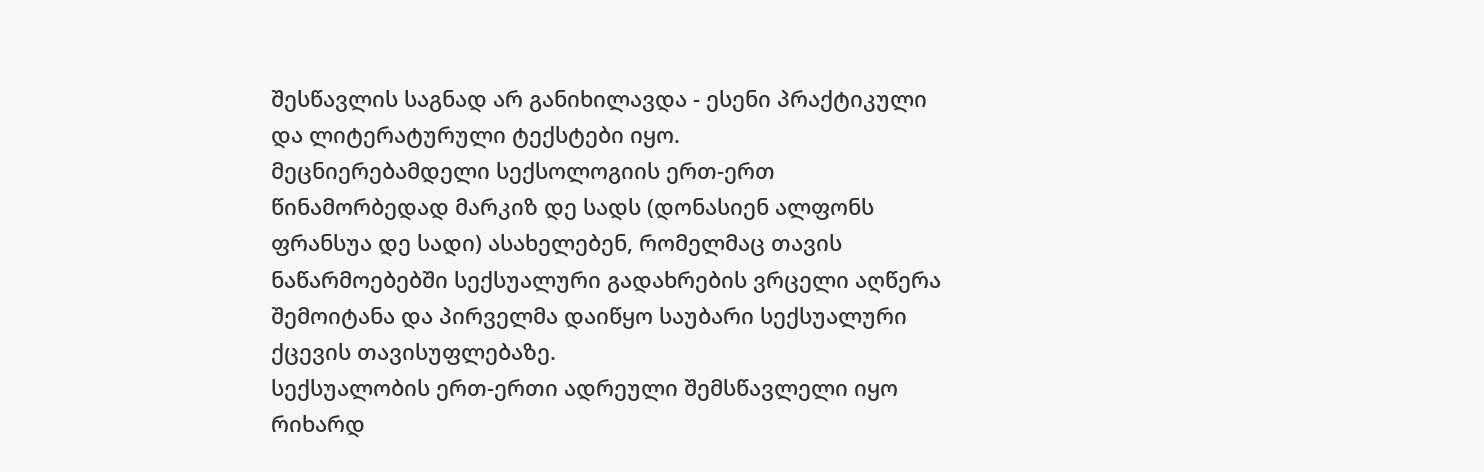შესწავლის საგნად არ განიხილავდა - ესენი პრაქტიკული და ლიტერატურული ტექსტები იყო.
მეცნიერებამდელი სექსოლოგიის ერთ-ერთ წინამორბედად მარკიზ დე სადს (დონასიენ ალფონს ფრანსუა დე სადი) ასახელებენ, რომელმაც თავის ნაწარმოებებში სექსუალური გადახრების ვრცელი აღწერა შემოიტანა და პირველმა დაიწყო საუბარი სექსუალური ქცევის თავისუფლებაზე.
სექსუალობის ერთ-ერთი ადრეული შემსწავლელი იყო რიხარდ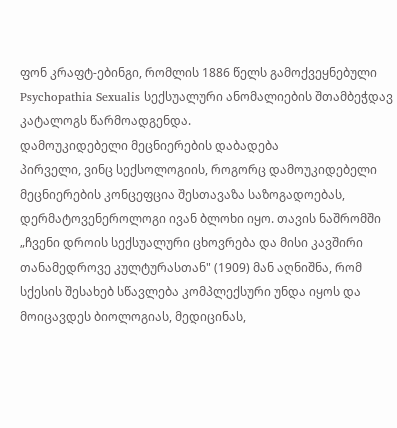ფონ კრაფტ-ებინგი, რომლის 1886 წელს გამოქვეყნებული Psychopathia Sexualis სექსუალური ანომალიების შთამბეჭდავ კატალოგს წარმოადგენდა.
დამოუკიდებელი მეცნიერების დაბადება
პირველი, ვინც სექსოლოგიის, როგორც დამოუკიდებელი მეცნიერების კონცეფცია შესთავაზა საზოგადოებას, დერმატოვენეროლოგი ივან ბლოხი იყო. თავის ნაშრომში „ჩვენი დროის სექსუალური ცხოვრება და მისი კავშირი თანამედროვე კულტურასთან" (1909) მან აღნიშნა, რომ სქესის შესახებ სწავლება კომპლექსური უნდა იყოს და მოიცავდეს ბიოლოგიას, მედიცინას,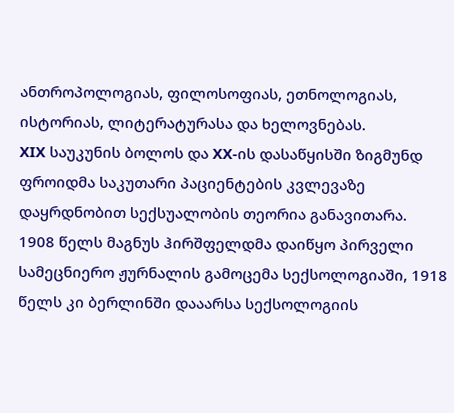ანთროპოლოგიას, ფილოსოფიას, ეთნოლოგიას, ისტორიას, ლიტერატურასა და ხელოვნებას.
XIX საუკუნის ბოლოს და XX-ის დასაწყისში ზიგმუნდ ფროიდმა საკუთარი პაციენტების კვლევაზე დაყრდნობით სექსუალობის თეორია განავითარა.
1908 წელს მაგნუს ჰირშფელდმა დაიწყო პირველი სამეცნიერო ჟურნალის გამოცემა სექსოლოგიაში, 1918 წელს კი ბერლინში დააარსა სექსოლოგიის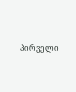პირველი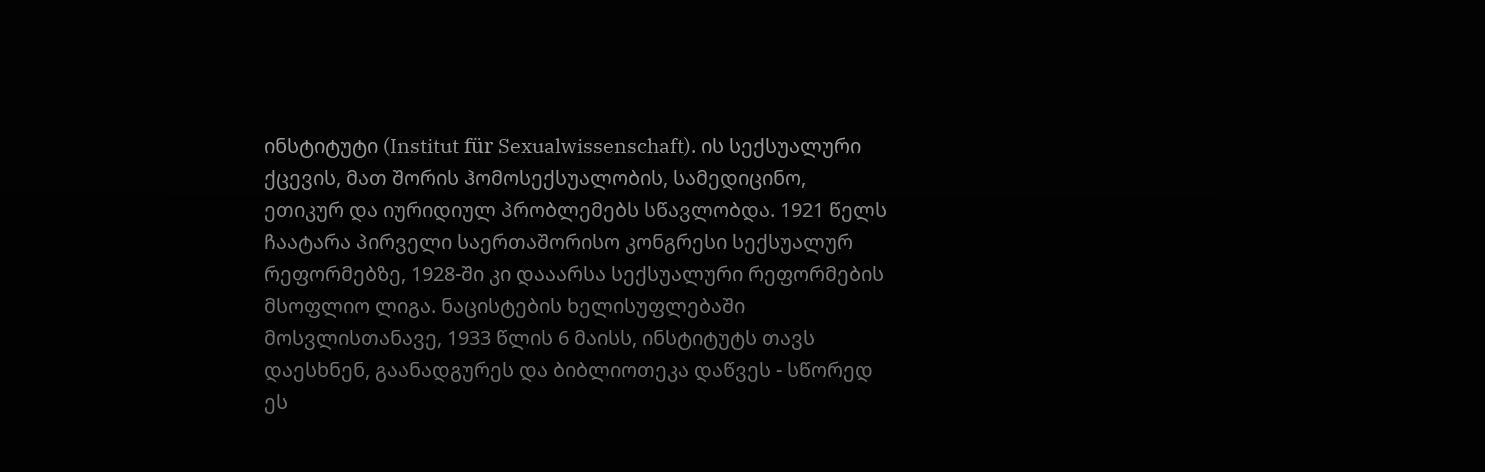ინსტიტუტი (Institut für Sexualwissenschaft). ის სექსუალური ქცევის, მათ შორის ჰომოსექსუალობის, სამედიცინო, ეთიკურ და იურიდიულ პრობლემებს სწავლობდა. 1921 წელს ჩაატარა პირველი საერთაშორისო კონგრესი სექსუალურ რეფორმებზე, 1928-ში კი დააარსა სექსუალური რეფორმების მსოფლიო ლიგა. ნაცისტების ხელისუფლებაში მოსვლისთანავე, 1933 წლის 6 მაისს, ინსტიტუტს თავს დაესხნენ, გაანადგურეს და ბიბლიოთეკა დაწვეს - სწორედ ეს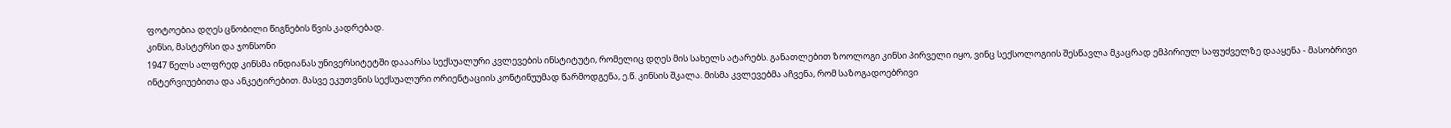ფოტოებია დღეს ცნობილი წიგნების წვის კადრებად.
კინსი, მასტერსი და ჯონსონი
1947 წელს ალფრედ კინსმა ინდიანას უნივერსიტეტში დააარსა სექსუალური კვლევების ინსტიტუტი, რომელიც დღეს მის სახელს ატარებს. განათლებით ზოოლოგი კინსი პირველი იყო, ვინც სექსოლოგიის შესწავლა მკაცრად ემპირიულ საფუძველზე დააყენა - მასობრივი ინტერვიუებითა და ანკეტირებით. მასვე ეკუთვნის სექსუალური ორიენტაციის კონტინუუმად წარმოდგენა, ე.წ. კინსის შკალა. მისმა კვლევებმა აჩვენა, რომ საზოგადოებრივი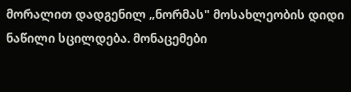მორალით დადგენილ „ნორმას" მოსახლეობის დიდი ნაწილი სცილდება. მონაცემები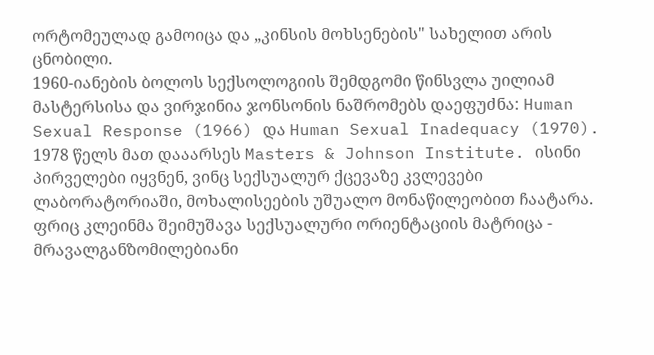ორტომეულად გამოიცა და „კინსის მოხსენების" სახელით არის ცნობილი.
1960-იანების ბოლოს სექსოლოგიის შემდგომი წინსვლა უილიამ მასტერსისა და ვირჯინია ჯონსონის ნაშრომებს დაეფუძნა: Human Sexual Response (1966) და Human Sexual Inadequacy (1970). 1978 წელს მათ დააარსეს Masters & Johnson Institute. ისინი პირველები იყვნენ, ვინც სექსუალურ ქცევაზე კვლევები ლაბორატორიაში, მოხალისეების უშუალო მონაწილეობით ჩაატარა.
ფრიც კლეინმა შეიმუშავა სექსუალური ორიენტაციის მატრიცა - მრავალგანზომილებიანი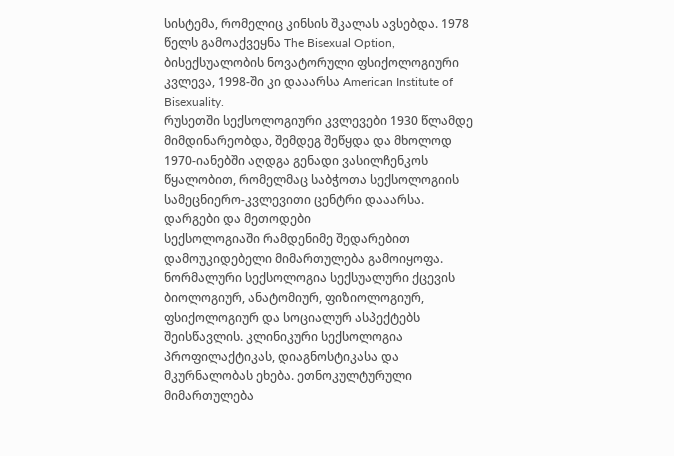სისტემა, რომელიც კინსის შკალას ავსებდა. 1978 წელს გამოაქვეყნა The Bisexual Option, ბისექსუალობის ნოვატორული ფსიქოლოგიური კვლევა, 1998-ში კი დააარსა American Institute of Bisexuality.
რუსეთში სექსოლოგიური კვლევები 1930 წლამდე მიმდინარეობდა, შემდეგ შეწყდა და მხოლოდ 1970-იანებში აღდგა გენადი ვასილჩენკოს წყალობით, რომელმაც საბჭოთა სექსოლოგიის სამეცნიერო-კვლევითი ცენტრი დააარსა.
დარგები და მეთოდები
სექსოლოგიაში რამდენიმე შედარებით დამოუკიდებელი მიმართულება გამოიყოფა. ნორმალური სექსოლოგია სექსუალური ქცევის ბიოლოგიურ, ანატომიურ, ფიზიოლოგიურ, ფსიქოლოგიურ და სოციალურ ასპექტებს შეისწავლის. კლინიკური სექსოლოგია პროფილაქტიკას, დიაგნოსტიკასა და მკურნალობას ეხება. ეთნოკულტურული მიმართულება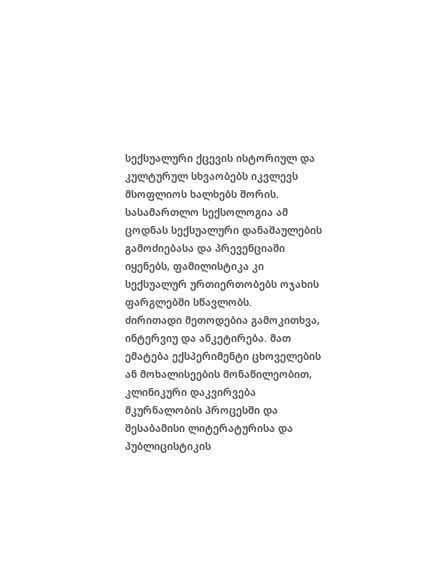სექსუალური ქცევის ისტორიულ და კულტურულ სხვაობებს იკვლევს მსოფლიოს ხალხებს შორის. სასამართლო სექსოლოგია ამ ცოდნას სექსუალური დანაშაულების გამოძიებასა და პრევენციაში იყენებს, ფამილისტიკა კი სექსუალურ ურთიერთობებს ოჯახის ფარგლებში სწავლობს.
ძირითადი მეთოდებია გამოკითხვა, ინტერვიუ და ანკეტირება. მათ ემატება ექსპერიმენტი ცხოველების ან მოხალისეების მონაწილეობით, კლინიკური დაკვირვება მკურნალობის პროცესში და შესაბამისი ლიტერატურისა და პუბლიცისტიკის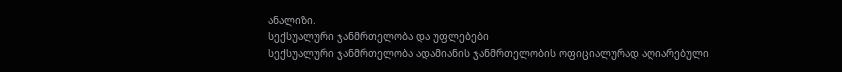ანალიზი.
სექსუალური ჯანმრთელობა და უფლებები
სექსუალური ჯანმრთელობა ადამიანის ჯანმრთელობის ოფიციალურად აღიარებული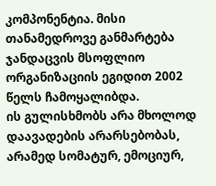კომპონენტია. მისი თანამედროვე განმარტება ჯანდაცვის მსოფლიო ორგანიზაციის ეგიდით 2002 წელს ჩამოყალიბდა.
ის გულისხმობს არა მხოლოდ დაავადების არარსებობას, არამედ სომატურ, ემოციურ,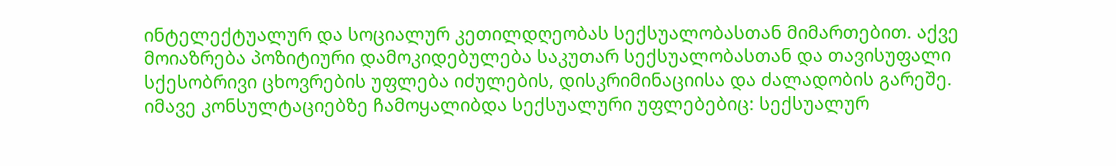ინტელექტუალურ და სოციალურ კეთილდღეობას სექსუალობასთან მიმართებით. აქვე მოიაზრება პოზიტიური დამოკიდებულება საკუთარ სექსუალობასთან და თავისუფალი სქესობრივი ცხოვრების უფლება იძულების, დისკრიმინაციისა და ძალადობის გარეშე.
იმავე კონსულტაციებზე ჩამოყალიბდა სექსუალური უფლებებიც: სექსუალურ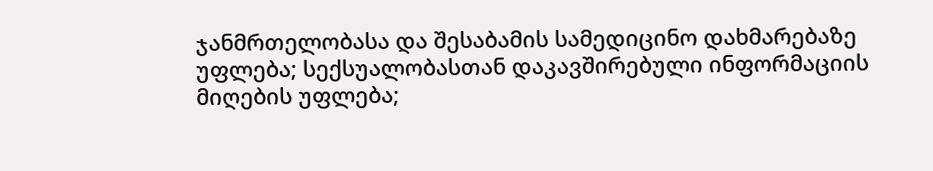ჯანმრთელობასა და შესაბამის სამედიცინო დახმარებაზე უფლება; სექსუალობასთან დაკავშირებული ინფორმაციის მიღების უფლება;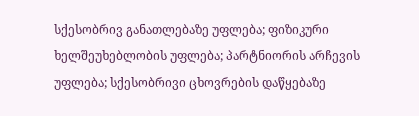სქესობრივ განათლებაზე უფლება; ფიზიკური ხელშეუხებლობის უფლება; პარტნიორის არჩევის უფლება; სქესობრივი ცხოვრების დაწყებაზე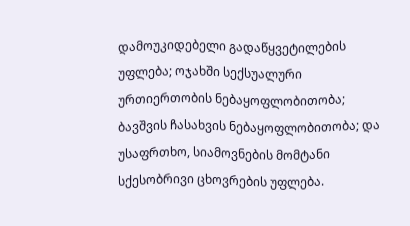დამოუკიდებელი გადაწყვეტილების უფლება; ოჯახში სექსუალური ურთიერთობის ნებაყოფლობითობა; ბავშვის ჩასახვის ნებაყოფლობითობა; და უსაფრთხო, სიამოვნების მომტანი სქესობრივი ცხოვრების უფლება.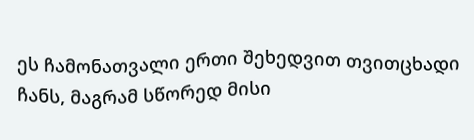ეს ჩამონათვალი ერთი შეხედვით თვითცხადი ჩანს, მაგრამ სწორედ მისი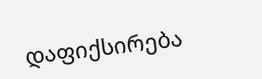დაფიქსირება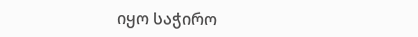იყო საჭირო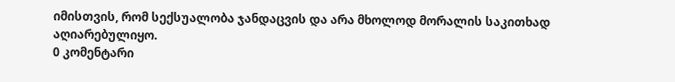იმისთვის, რომ სექსუალობა ჯანდაცვის და არა მხოლოდ მორალის საკითხად აღიარებულიყო.
0 კომენტარი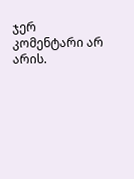ჯერ კომენტარი არ არის.